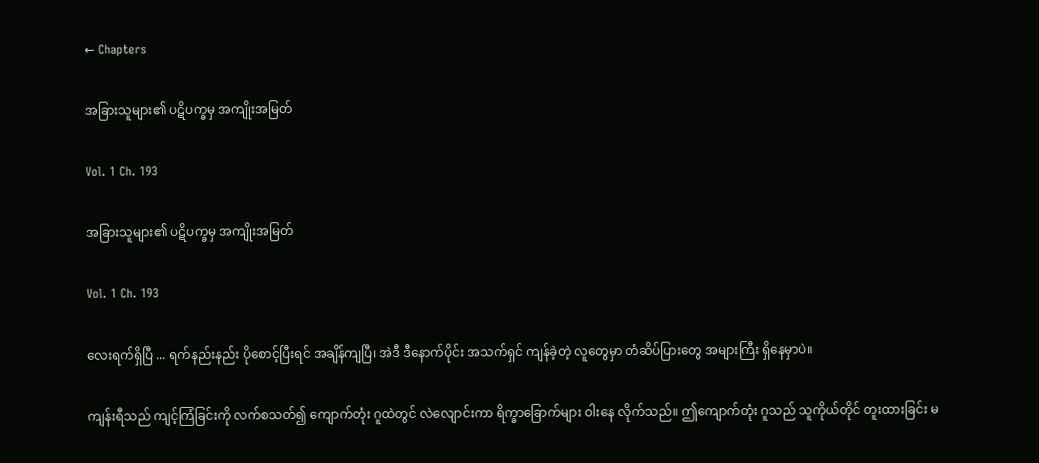← Chapters

အခြားသူများ၏ ပဋိပက္ခမှ အကျိုးအမြတ်

Vol. 1 Ch. 193

အခြားသူများ၏ ပဋိပက္ခမှ အကျိုးအမြတ်

Vol. 1 Ch. 193

လေးရက်ရှိပြီ ... ရက်နည်းနည်း ပိုစောင့်ပြီးရင် အချိန်ကျပြီ၊ အဲဒီ ဒီနောက်ပိုင်း အသက်ရှင် ကျန်ခဲ့တဲ့ လူတွေမှာ တံဆိပ်ပြားတွေ အများကြီး ရှိနေမှာပဲ။

ကျန်းရီသည် ကျင့်ကြံခြင်းကို လက်စသတ်၍ ကျောက်တုံး ဂူထဲတွင် လဲလျောင်းကာ ရိက္ခာခြောက်များ ဝါးနေ လိုက်သည်။ ဤကျောက်တုံး ဂူသည် သူကိုယ်တိုင် တူးထားခြင်း မ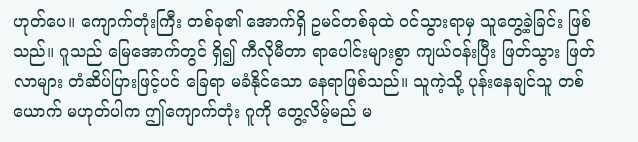ဟုတ်ပေ။ ကျောက်တုံးကြီး တစ်ခု၏ အောက်ရှိ ဥမင်တစ်ခုထဲ ဝင်သွားရာမှ သူတွေ့ခဲ့ခြင်း ဖြစ်သည်။ ဂူသည် မြေအောက်တွင် ရှိ၍ ကီလိုမီတာ ရာပေါင်းများစွာ ကျယ်ဝန်းပြီး ဖြတ်သွား ဖြတ်လာများ တံဆိပ်ပြားဖြင့်ပင် ခြေရာ မခံနိုင်သော နေရာဖြစ်သည်။ သူကဲ့သို့ ပုန်းနေချင်သူ တစ်ယောက် မဟုတ်ပါက ဤကျောက်တုံး ဂူကို တွေ့လိမ့်မည် မ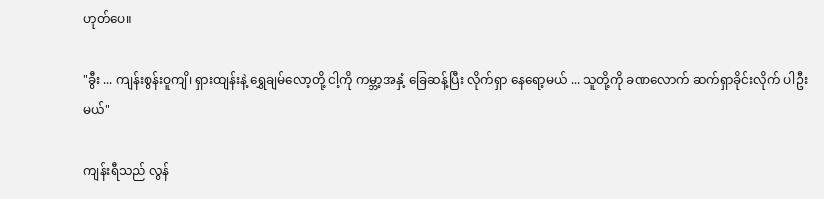ဟုတ်ပေ။

"ခွီး ... ကျန်းစွန်းဝူကျိ၊ ရှားထျန်းနဲ့ ရွှေချမ်လော့တို့ ငါ့ကို ကမ္ဘာ့အနှံ့ ခြေဆန့်ပြီး လိုက်ရှာ နေရော့မယ် ... သူတို့ကို ခဏလောက် ဆက်ရှာခိုင်းလိုက် ပါဦးမယ်"

ကျန်းရီသည် လွန်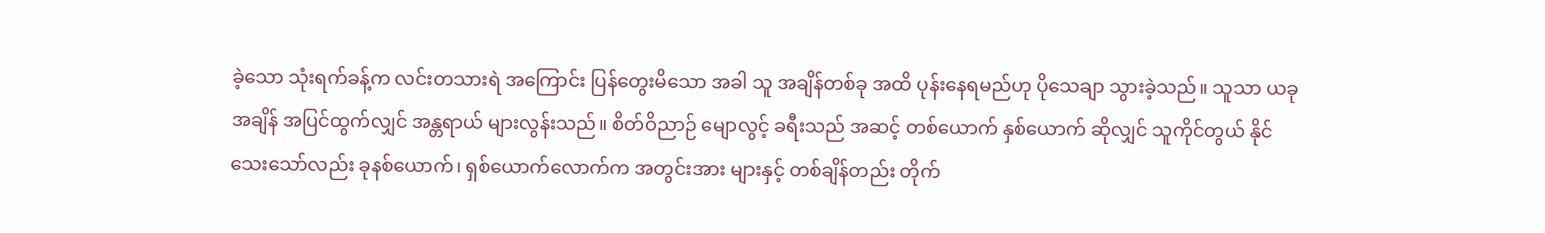ခဲ့သော သုံးရက်ခန့်က လင်းတသားရဲ အကြောင်း ပြန်တွေးမိသော အခါ သူ အချိန်တစ်ခု အထိ ပုန်းနေရမည်ဟု ပိုသေချာ သွားခဲ့သည်။ သူသာ ယခုအချိန် အပြင်ထွက်လျှင် အန္တရာယ် များလွန်းသည်။ စိတ်ဝိညာဉ် မျောလွင့် ခရီးသည် အဆင့် တစ်ယောက် နှစ်ယောက် ဆိုလျှင် သူကိုင်တွယ် နိုင်သေးသော်လည်း ခုနစ်ယောက်၊ ရှစ်ယောက်လောက်က အတွင်းအား များနှင့် တစ်ချိန်တည်း တိုက်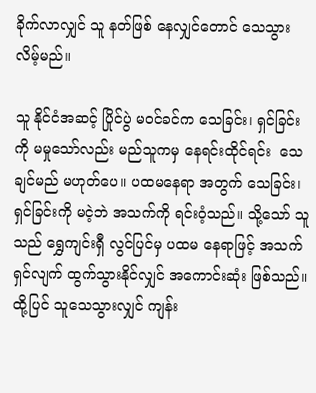ခိုက်လာလျှင် သူ နတ်ဖြစ် နေလျှင်တောင် သေသွား လိမ့်မည်။

သူ နိုင်ငံအဆင့် ပြိုင်ပွဲ မဝင်ခင်က သေခြင်း၊ ရှင်ခြင်းကို မမှုသော်လည်း မည်သူကမှ နေရင်းထိုင်ရင်း  သေချင်မည် မဟုတ်ပေ။ ပထမနေရာ အတွက် သေခြင်း၊ ရှင်ခြင်းကို မငဲ့ဘဲ အသက်ကို ရင်းဝံ့သည်။ သို့သော် သူသည် ရွှေကျင်းရှီ လွင်ပြင်မှ ပထမ နေရာဖြင့် အသက်ရှင်လျက် ထွက်သွားနိုင်လျှင် အကောင်းဆုံး ဖြစ်သည်။ ထို့ပြင် သူသေသွားလျှင် ကျန်း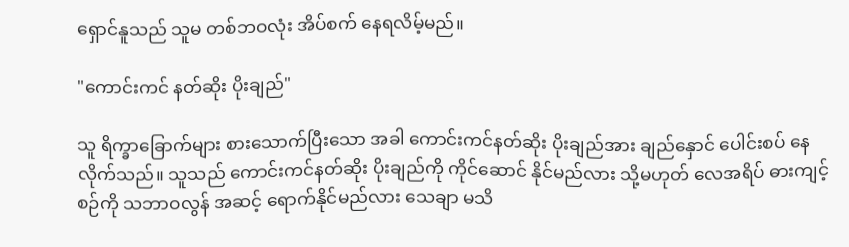ရှောင်နူသည် သူမ တစ်ဘဝလုံး အိပ်စက် နေရလိမ့်မည်။

"ကောင်းကင် နတ်ဆိုး ပိုးချည်"

သူ ရိက္ခာခြောက်များ စားသောက်ပြီးသော အခါ ကောင်းကင်နတ်ဆိုး ပိုးချည်အား ချည်နှောင် ပေါင်းစပ် နေလိုက်သည်။ သူသည် ကောင်းကင်နတ်ဆိုး ပိုးချည်ကို ကိုင်ဆောင် နိုင်မည်လား သို့မဟုတ် လေအရိပ် ဓားကျင့်စဉ်ကို သဘာဝလွန် အဆင့် ရောက်နိုင်မည်လား သေချာ မသိ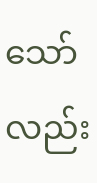သော်လည်း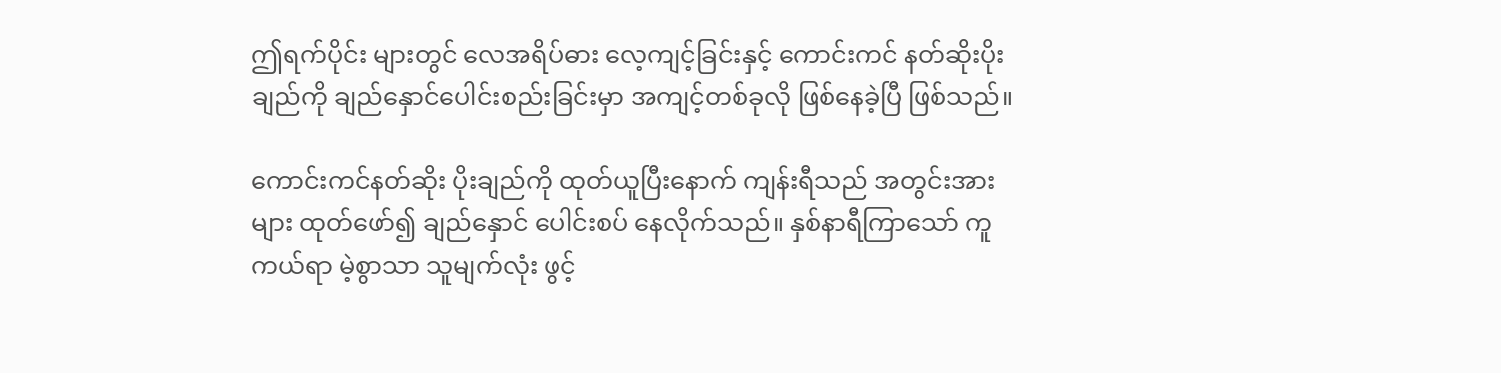ဤရက်ပိုင်း များတွင် လေအရိပ်ဓား လေ့ကျင့်ခြင်းနှင့် ကောင်းကင် နတ်ဆိုးပိုးချည်ကို ချည်နှောင်ပေါင်းစည်းခြင်းမှာ အကျင့်တစ်ခုလို ဖြစ်နေခဲ့ပြီ ဖြစ်သည်။

ကောင်းကင်နတ်ဆိုး ပိုးချည်ကို ထုတ်ယူပြီးနောက် ကျန်းရီသည် အတွင်းအားများ ထုတ်ဖော်၍ ချည်နှောင် ပေါင်းစပ် နေလိုက်သည်။ နှစ်နာရီကြာသော် ကူကယ်ရာ မဲ့စွာသာ သူမျက်လုံး ဖွင့်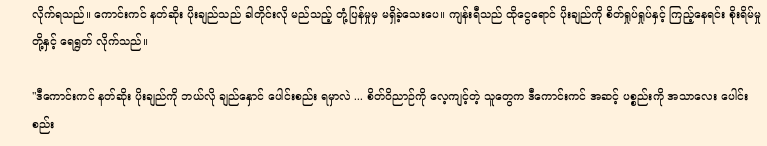လိုက်ရသည်။ ကောင်းကင် နတ်ဆိုး ပိုးချည်သည် ခါတိုင်းလို မည်သည့် တုံ့ပြန်မှုမှ မရှိခဲ့သေးပေ။ ကျန်းရီသည် ထိုငွေရောင် ပိုးချည်ကို စိတ်ရှုပ်ရှုပ်နှင့် ကြည့်နေရင်း စိုးရိမ်မှုတို့နှင့် ရေရွတ် လိုက်သည်။

"ဒီကောင်းကင် နတ်ဆိုး ပိုးချည်ကို ဘယ်လို ချည်နှောင် ပေါင်းစည်း ရမှာလဲ ... စိတ်ဝိညာဉ်ကို လေ့ကျင့်တဲ့ သူတွေက ဒီကောင်းကင် အဆင့် ပစ္စည်းကို အသာလေး ပေါင်းစည်း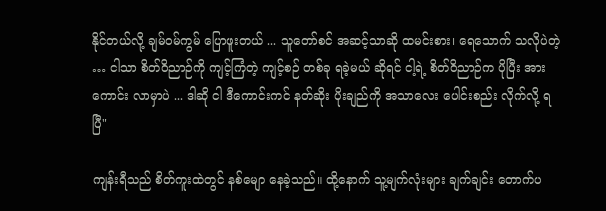နိုင်တယ်လို့ ချမ်ဝမ်ကွမ် ပြောဖူးတယ် ... သူတော်စင် အဆင့်သာဆို ထမင်းစား၊ ရေသောက် သလိုပဲတဲ့ … ငါသာ စိတ်ဝိညာဉ်ကို ကျင့်ကြံတဲ့ ကျင့်စဉ် တစ်ခု ရခဲ့မယ် ဆိုရင် ငါ့ရဲ့ စိတ်ဝိညာဉ်က ပိုပြီး အားကောင်း လာမှာပဲ ... ဒါဆို ငါ ဒီကောင်းကင် နတ်ဆိုး ပိုးချည်ကို အသာလေး ပေါင်းစည်း လိုက်လို့ ရပြီ"

ကျန်းရီသည် စိတ်ကူးထဲတွင် နစ်မျော နေခဲ့သည်။ ထို့နောက် သူ့မျက်လုံးများ ချက်ချင်း တောက်ပ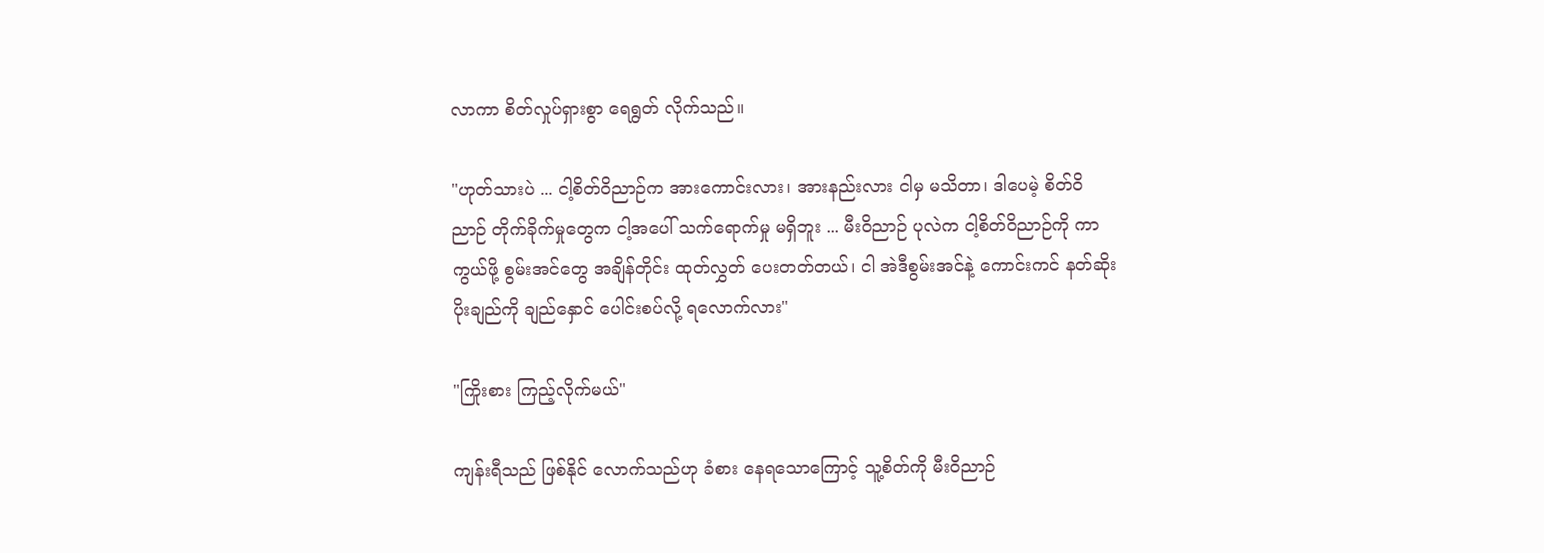လာကာ စိတ်လှုပ်ရှားစွာ ရေရွတ် လိုက်သည်။

"ဟုတ်သားပဲ ... ငါ့စိတ်ဝိညာဉ်က အားကောင်းလား၊ အားနည်းလား ငါမှ မသိတာ၊ ဒါပေမဲ့ စိတ်ဝိညာဉ် တိုက်ခိုက်မှုတွေက ငါ့အပေါ် သက်ရောက်မှု မရှိဘူး ... မီးဝိညာဉ် ပုလဲက ငါ့စိတ်ဝိညာဉ်ကို ကာကွယ်ဖို့ စွမ်းအင်တွေ အချိန်တိုင်း ထုတ်လွှတ် ပေးတတ်တယ်၊ ငါ အဲဒီစွမ်းအင်နဲ့ ကောင်းကင် နတ်ဆိုး ပိုးချည်ကို ချည်နှောင် ပေါင်းစပ်လို့ ရလောက်လား"

"ကြိုးစား ကြည့်လိုက်မယ်"

ကျန်းရီသည် ဖြစ်နိုင် လောက်သည်ဟု ခံစား နေရသောကြောင့် သူ့စိတ်ကို မီးဝိညာဉ်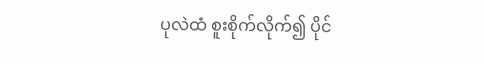ပုလဲထံ စူးစိုက်လိုက်၍ ပိုင်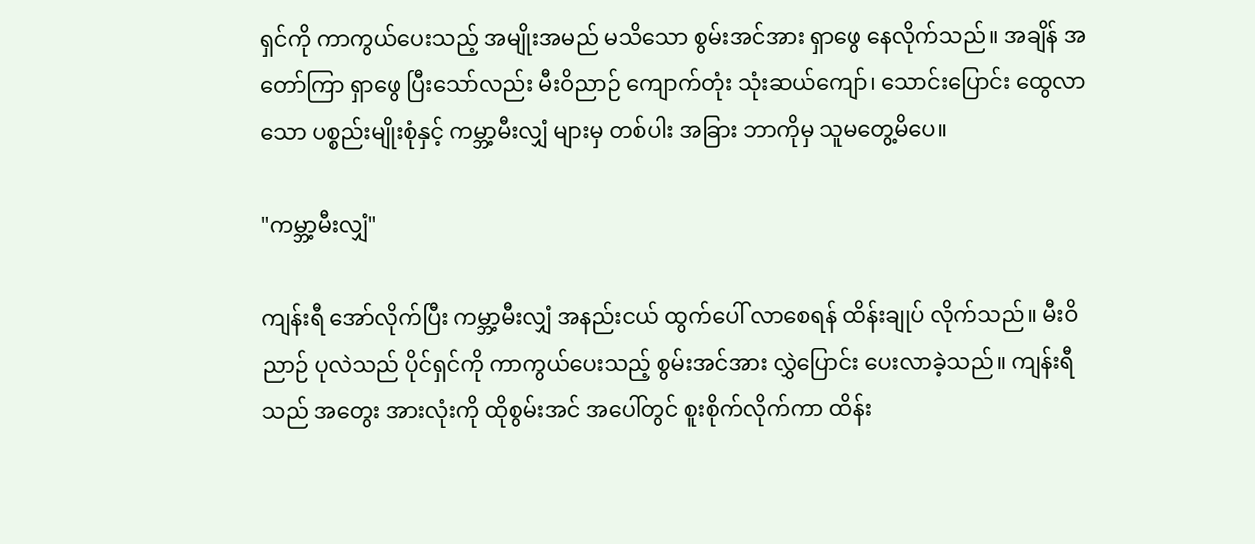ရှင်ကို ကာကွယ်ပေးသည့် အမျိုးအမည် မသိသော စွမ်းအင်အား ရှာဖွေ နေလိုက်သည်။ အချိန် အတော်ကြာ ရှာဖွေ ပြီးသော်လည်း မီးဝိညာဉ် ကျောက်တုံး သုံးဆယ်ကျော်၊ သောင်းပြောင်း ထွေလာသော ပစ္စည်းမျိုးစုံနှင့် ကမ္ဘာ့မီးလျှံ များမှ တစ်ပါး အခြား ဘာကိုမှ သူမတွေ့မိပေ။

"ကမ္ဘာ့မီးလျှံ"

ကျန်းရီ အော်လိုက်ပြီး ကမ္ဘာ့မီးလျှံ အနည်းငယ် ထွက်ပေါ် လာစေရန် ထိန်းချုပ် လိုက်သည်။ မီးဝိညာဉ် ပုလဲသည် ပိုင်ရှင်ကို ကာကွယ်ပေးသည့် စွမ်းအင်အား လွှဲပြောင်း ပေးလာခဲ့သည်။ ကျန်းရီသည် အတွေး အားလုံးကို ထိုစွမ်းအင် အပေါ်တွင် စူးစိုက်လိုက်ကာ ထိန်း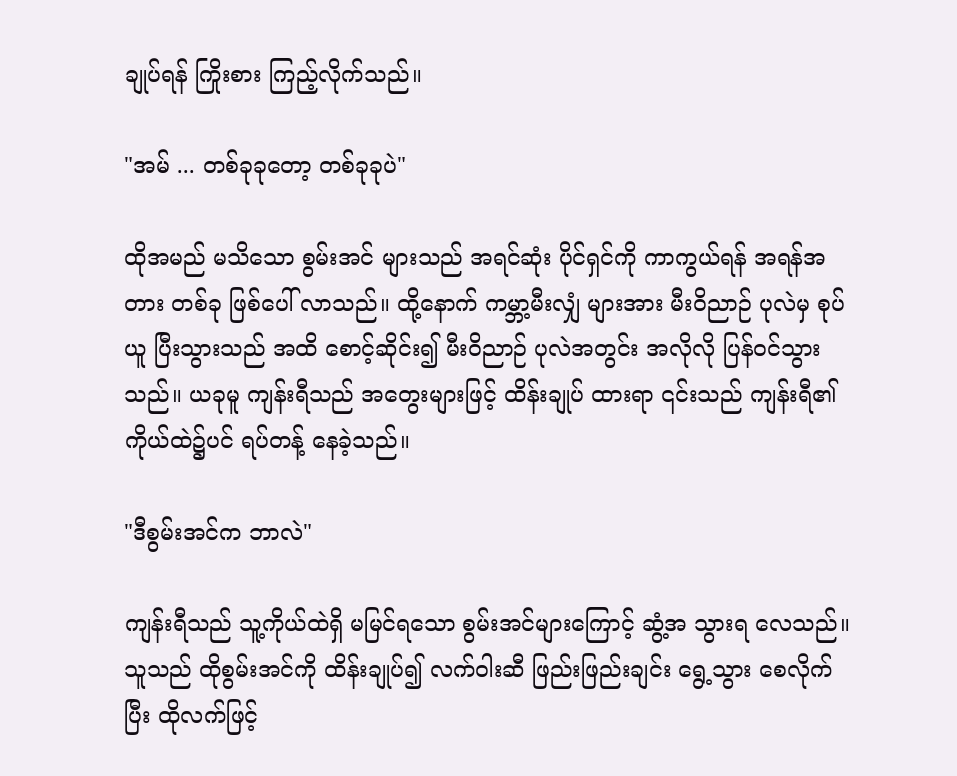ချုပ်ရန် ကြိုးစား ကြည့်လိုက်သည်။

"အမ် ... တစ်ခုခုတော့ တစ်ခုခုပဲ"

ထိုအမည် မသိသော စွမ်းအင် များသည် အရင်ဆုံး ပိုင်ရှင်ကို ကာကွယ်ရန် အရန်အတား တစ်ခု ဖြစ်ပေါ် လာသည်။ ထို့နောက် ကမ္ဘာ့မီးလျှံ များအား မီးဝိညာဉ် ပုလဲမှ စုပ်ယူ ပြီးသွားသည် အထိ စောင့်ဆိုင်း၍ မီးဝိညာဉ် ပုလဲအတွင်း အလိုလို ပြန်ဝင်သွားသည်။ ယခုမူ ကျန်းရီသည် အတွေးများဖြင့် ထိန်းချုပ် ထားရာ ၎င်းသည် ကျန်းရီ၏ ကိုယ်ထဲ၌ပင် ရပ်တန့် နေခဲ့သည်။

"ဒီစွမ်းအင်က ဘာလဲ"

ကျန်းရီသည် သူ့ကိုယ်ထဲရှိ မမြင်ရသော စွမ်းအင်များကြောင့် ဆွံ့အ သွားရ လေသည်။ သူသည် ထိုစွမ်းအင်ကို ထိန်းချုပ်၍ လက်ဝါးဆီ ဖြည်းဖြည်းချင်း ရွေ့သွား စေလိုက်ပြီး ထိုလက်ဖြင့်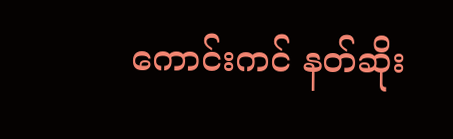ကောင်းကင် နတ်ဆိုး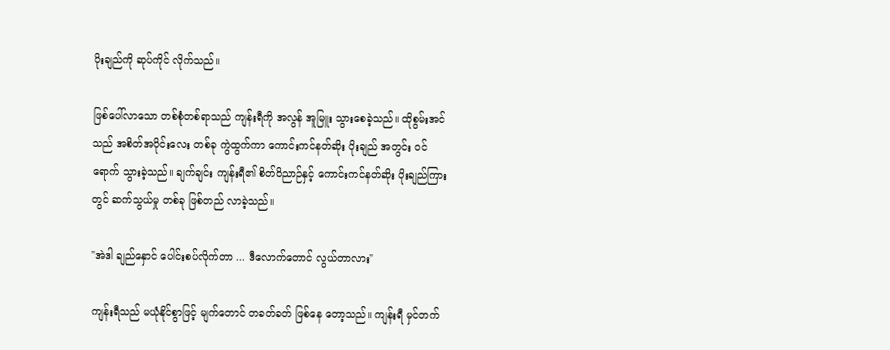ပိုးချည်ကို ဆုပ်ကိုင် လိုက်သည်။

ဖြစ်ပေါ်လာသော တစ်စုံတစ်ရာသည် ကျန်းရီကို အလွန် အူမြူး သွားစေခဲ့သည်။ ထိုစွမ်းအင်သည် အစိတ်အပိုင်းလေး တစ်ခု ကွဲထွက်ကာ ကောင်းကင်နတ်ဆိုး ပိုးချည် အတွင်း ဝင်ရောက် သွားခဲ့သည်။ ချက်ချင်း ကျန်းရီ၏ စိတ်ဝိညာဉ်နှင့် ကောင်းကင်နတ်ဆိုး ပိုးချည်ကြားတွင် ဆက်သွယ်မှု တစ်ခု ဖြစ်တည် လာခဲ့သည်။

"အဲဒါ ချည်နှောင် ပေါင်းစပ်လိုက်တာ ... ဒီလောက်တောင် လွယ်တာလား"

ကျန်းရီသည် မယုံနိုင်စွာဖြင့် မျက်တောင် တခတ်ခတ် ဖြစ်နေ တော့သည်။ ကျန်းရီ မှင်တက်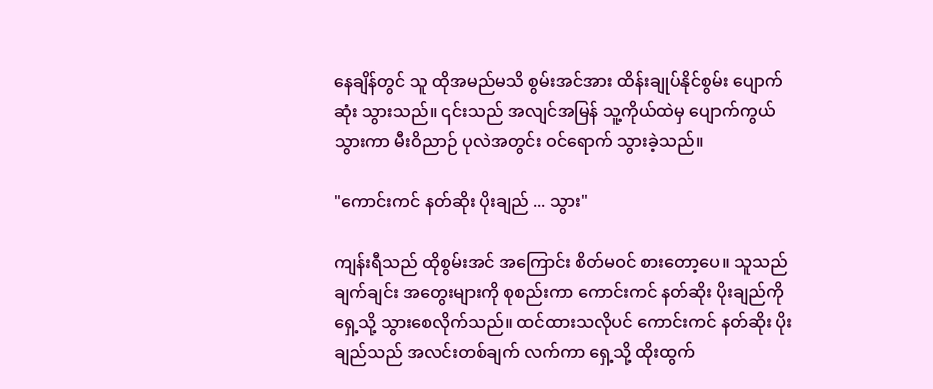နေချိန်တွင် သူ ထိုအမည်မသိ စွမ်းအင်အား ထိန်းချုပ်နိုင်စွမ်း ပျောက်ဆုံး သွားသည်။ ၎င်းသည် အလျင်အမြန် သူ့ကိုယ်ထဲမှ ပျောက်ကွယ် သွားကာ မီးဝိညာဉ် ပုလဲအတွင်း ဝင်ရောက် သွားခဲ့သည်။

"ကောင်းကင် နတ်ဆိုး ပိုးချည် ... သွား"

ကျန်းရီသည် ထိုစွမ်းအင် အကြောင်း စိတ်မဝင် စားတော့ပေ။ သူသည် ချက်ချင်း အတွေးများကို စုစည်းကာ ကောင်းကင် နတ်ဆိုး ပိုးချည်ကို ရှေ့သို့ သွားစေလိုက်သည်။ ထင်ထားသလိုပင် ကောင်းကင် နတ်ဆိုး ပိုးချည်သည် အလင်းတစ်ချက် လက်ကာ ရှေ့သို့ ထိုးထွက်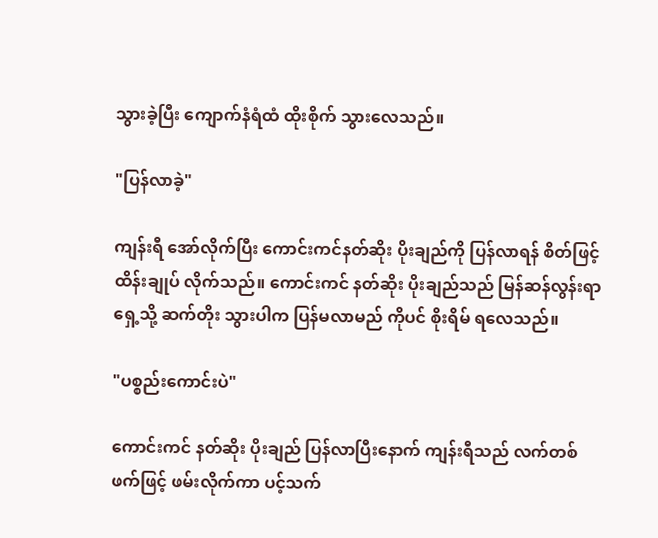သွားခဲ့ပြီး ကျောက်နံရံထံ ထိုးစိုက် သွားလေသည်။

"ပြန်လာခဲ့"

ကျန်းရီ အော်လိုက်ပြီး ကောင်းကင်နတ်ဆိုး ပိုးချည်ကို ပြန်လာရန် စိတ်ဖြင့် ထိန်းချုပ် လိုက်သည်။ ကောင်းကင် နတ်ဆိုး ပိုးချည်သည် မြန်ဆန်လွန်းရာ ရှေ့သို့ ဆက်တိုး သွားပါက ပြန်မလာမည် ကိုပင် စိုးရိမ် ရလေသည်။

"ပစ္စည်းကောင်းပဲ"

ကောင်းကင် နတ်ဆိုး ပိုးချည် ပြန်လာပြီးနောက် ကျန်းရီသည် လက်တစ်ဖက်ဖြင့် ဖမ်းလိုက်ကာ ပင့်သက်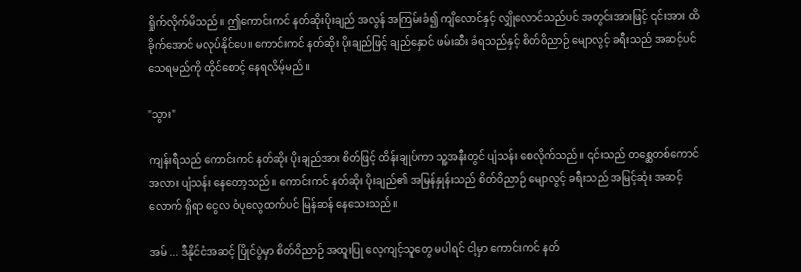ရှိုက်လိုက်မိသည်။ ဤကောင်းကင် နတ်ဆိုးပိုးချည် အလွန် အကြမ်းခံ၍ ကျိလောင်နှင့် လျှိုလောင်သည်ပင် အတွင်းအားဖြင့် ၎င်းအား ထိခိုက်အောင် မလုပ်နိုင်ပေ။ ကောင်းကင် နတ်ဆိုး ပိုးချည်ဖြင့် ချည်နှောင် ဖမ်းဆီး ခံရသည်နှင့် စိတ်ဝိညာဉ် မျောလွင့် ခရီးသည် အဆင့်ပင် သေရမည်ကို ထိုင်စောင့် နေရလိမ့်မည်။

"သွား"

ကျန်းရီသည် ကောင်းကင် နတ်ဆိုး ပိုးချည်အား စိတ်ဖြင့် ထိန်းချုပ်ကာ သူ့အနီးတွင် ပျံသန်း စေလိုက်သည်။ ၎င်းသည် တစ္ဆေတစ်ကောင် အလား ပျံသန်း နေတော့သည်။ ကောင်းကင် နတ်ဆိုး ပိုးချည်၏ အမြန်နှုန်းသည် စိတ်ဝိညာဉ် မျောလွင့် ခရီးသည် အမြင့်ဆုံး အဆင့်လောက် ရှိရာ ငွေလ ဝံပုလွေထက်ပင် မြန်ဆန် နေသေးသည်။

အမ် ... ဒီနိုင်ငံအဆင့် ပြိုင်ပွဲမှာ စိတ်ဝိညာဉ် အထူးပြု လေ့ကျင့်သူတွေ မပါရင် ငါ့မှာ ကောင်းကင် နတ်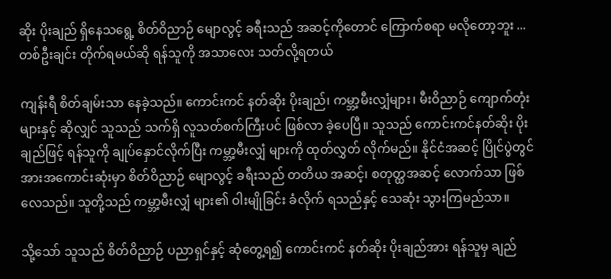ဆိုး ပိုးချည် ရှိနေသရွေ့ စိတ်ဝိညာဉ် မျောလွင့် ခရီးသည် အဆင့်ကိုတောင် ကြောက်စရာ မလိုတော့ဘူး ... တစ်ဦးချင်း တိုက်ရမယ်ဆို ရန်သူကို အသာလေး သတ်လို့ရတယ်

ကျန်းရီ စိတ်ချမ်းသာ နေခဲ့သည်။ ကောင်းကင် နတ်ဆိုး ပိုးချည်၊ ကမ္ဘာ့မီးလျှံများ၊ မီးဝိညာဉ် ကျောက်တုံး များနှင့် ဆိုလျှင် သူသည် သက်ရှိ လူသတ်စက်ကြီးပင် ဖြစ်လာ ခဲ့ပေပြီ။ သူသည် ကောင်းကင်နတ်ဆိုး ပိုးချည်ဖြင့် ရန်သူကို ချုပ်နှောင်လိုက်ပြီး ကမ္ဘာ့မီးလျှံ များကို ထုတ်လွှတ် လိုက်မည်။ နိုင်ငံအဆင့် ပြိုင်ပွဲတွင် အားအကောင်းဆုံးမှာ စိတ်ဝိညာဉ် မျောလွင့် ခရီးသည် တတိယ အဆင့်၊ စတုတ္ထအဆင့် လောက်သာ ဖြစ်လေသည်။ သူတို့သည် ကမ္ဘာ့မီးလျှံ များ၏ ဝါးမျိုခြင်း ခံလိုက် ရသည်နှင့် သေဆုံး သွားကြမည်သာ။

သို့သော် သူသည် စိတ်ဝိညာဉ် ပညာရှင်နှင့် ဆုံတွေ့ရ၍ ကောင်းကင် နတ်ဆိုး ပိုးချည်အား ရန်သူမှ ချည်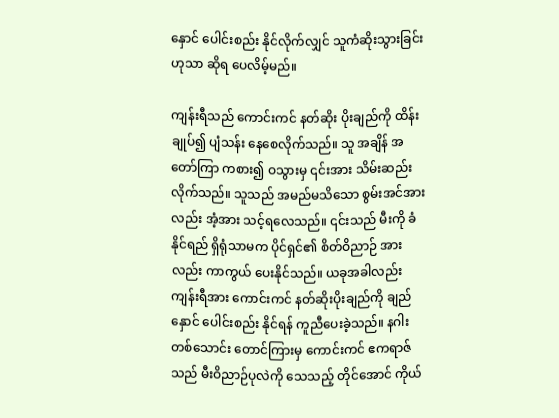နှောင် ပေါင်းစည်း နိုင်လိုက်လျှင် သူကံဆိုးသွားခြင်း ဟုသာ ဆိုရ ပေလိမ့်မည်။

ကျန်းရီသည် ကောင်းကင် နတ်ဆိုး ပိုးချည်ကို ထိန်းချုပ်၍ ပျံသန်း နေစေလိုက်သည်။ သူ အချိန် အတော်ကြာ ကစား၍ ဝသွားမှ ၎င်းအား သိမ်းဆည်း လိုက်သည်။ သူသည် အမည်မသိသော စွမ်းအင်အားလည်း အံ့အား သင့်ရလေသည်။ ၎င်းသည် မီးကို ခံနိုင်ရည် ရှိရုံသာမက ပိုင်ရှင်၏ စိတ်ဝိညာဉ် အားလည်း ကာကွယ် ပေးနိုင်သည်။ ယခုအခါလည်း ကျန်းရီအား ကောင်းကင် နတ်ဆိုးပိုးချည်ကို ချည်နှောင် ပေါင်းစည်း နိုင်ရန် ကူညီပေးခဲ့သည်။ နဂါးတစ်သောင်း တောင်ကြားမှ ကောင်းကင် ဧကရာဇ်သည် မီးဝိညာဉ်ပုလဲကို သေသည့် တိုင်အောင် ကိုယ်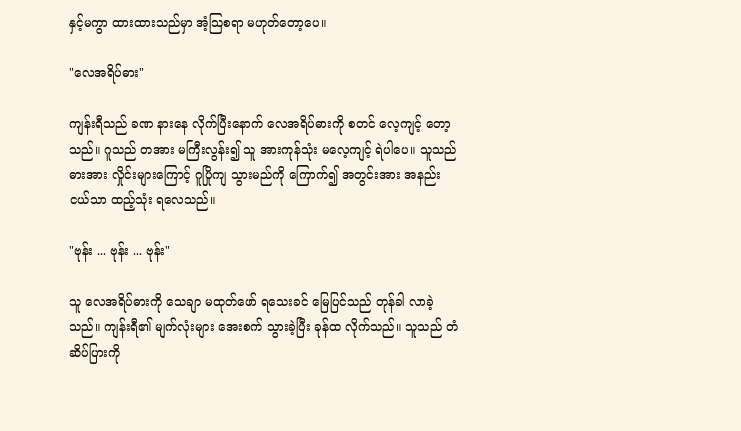နှင့်မကွာ ထားထားသည်မှာ အံ့သြစရာ မဟုတ်တော့ပေ။

"လေအရိပ်ဓား"

ကျန်းရီသည် ခဏ နားနေ လိုက်ပြီးနောက် လေအရိပ်ဓားကို စတင် လေ့ကျင့် တော့သည်။ ဂူသည် တအား မကြီးလွန်း၍ သူ အားကုန်သုံး မလေ့ကျင့် ရဲပါပေ။ သူသည် ဓားအား လှိုင်းများကြောင့် ဂူပြိုကျ သွားမည်ကို ကြောက်၍ အတွင်းအား အနည်းငယ်သာ ထည့်သုံး ရလေသည်။

"ဗုန်း ... ဗုန်း ... ဗုန်း"

သူ လေအရိပ်ဓားကို သေချာ မထုတ်ဖော် ရသေးခင် မြေပြင်သည် တုန်ခါ လာခဲ့သည်။ ကျန်းရီ၏ မျက်လုံးများ အေးစက် သွားခဲ့ပြီး ခုန်ထ လိုက်သည်။ သူသည် တံဆိပ်ပြားကို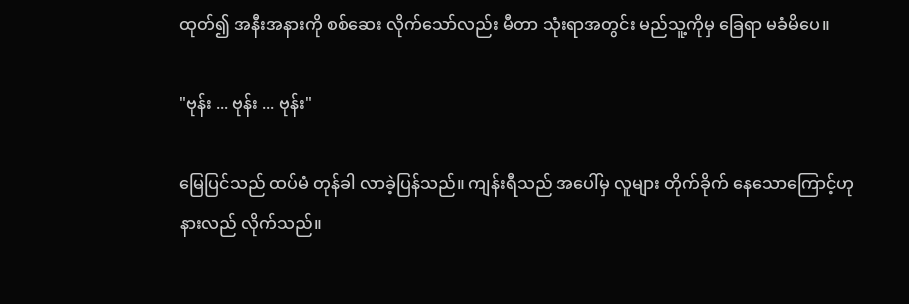ထုတ်၍ အနီးအနားကို စစ်ဆေး လိုက်သော်လည်း မီတာ သုံးရာအတွင်း မည်သူ့ကိုမှ ခြေရာ မခံမိပေ။

"ဗုန်း ... ဗုန်း ... ဗုန်း"

မြေပြင်သည် ထပ်မံ တုန်ခါ လာခဲ့ပြန်သည်။ ကျန်းရီသည် အပေါ်မှ လူများ တိုက်ခိုက် နေသောကြောင့်ဟု နားလည် လိုက်သည်။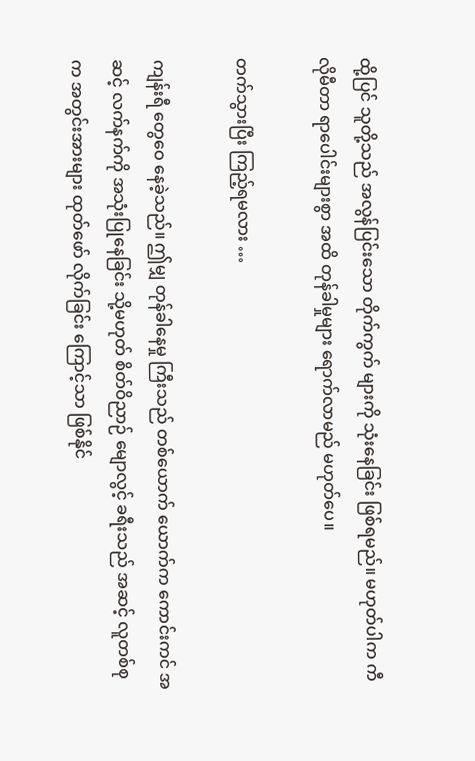ထို့ပြင် သူတို့သည် အလွန်ပြင်းသော တိုက်ကွက် များကို သုံးနေခြင်း ဖြစ်ရမည်။ မဟုတ်ပါက ကီလိုမီတာ ရာပေါင်းများစွာ အထိ တုန်ခါမှုများ ရောက်လာမည် မဟုတ်ပေ။

တက်သွားပြီး ကြည့်ရမလား …

ကျန်းရီ တွေဝေ နေခဲ့သည်။ ဤမျှ တုန်ခါနေမှု ကြီးသည် တစ်ယောက် ယောက်က ကောင်းကင် အဆင့် လက်နက်ကို အသုံးပြုနေခြင်း သို့မဟုတ် စိတ်ဝိညာဉ် မျောလွင့် ခရီးသည် အဆင့် လူတစ်စုက အတွင်းအားများ ထုတ်ဖော် လိုက်ခြင်း ကြောင့်သာ ဖြစ်နိုင်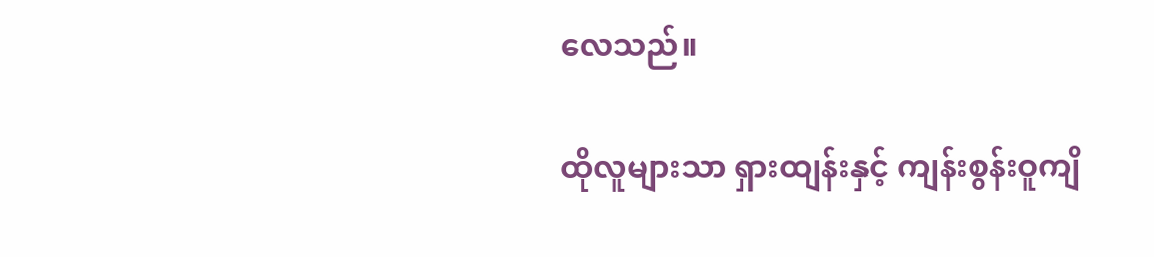လေသည်။

ထိုလူများသာ ရှားထျန်းနှင့် ကျန်းစွန်းဝူကျိ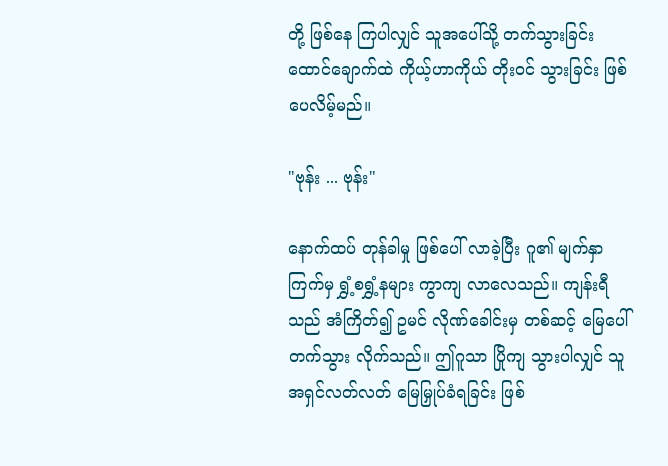တို့ ဖြစ်နေ ကြပါလျှင် သူအပေါ်သို့ တက်သွားခြင်း ထောင်ချောက်ထဲ ကိုယ့်ဟာကိုယ် တိုးဝင် သွားခြင်း ဖြစ်ပေလိမ့်မည်။

"ဗုန်း ... ဗုန်း"

နောက်ထပ် တုန်ခါမှု ဖြစ်ပေါ် လာခဲ့ပြီး ဂူ၏ မျက်နှာကြက်မှ ရွှံ့စရွှံ့နများ ကွာကျ လာလေသည်။ ကျန်းရီသည် အံကြိတ်၍ ဥမင် လိုဏ်ခေါင်းမှ တစ်ဆင့် မြေပေါ် တက်သွား လိုက်သည်။ ဤဂူသာ ပြိုကျ သွားပါလျှင် သူ အရှင်လတ်လတ် မြေမြှုပ်ခံရခြင်း ဖြစ်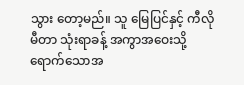သွား တော့မည်။ သူ မြေပြင်နှင့် ကီလိုမီတာ သုံးရာခန့် အကွာအဝေးသို့ ရောက်သောအ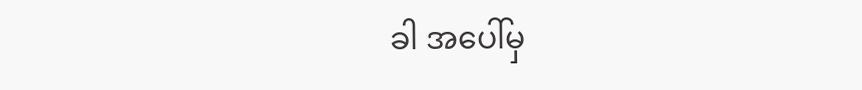ခါ အပေါ်မှ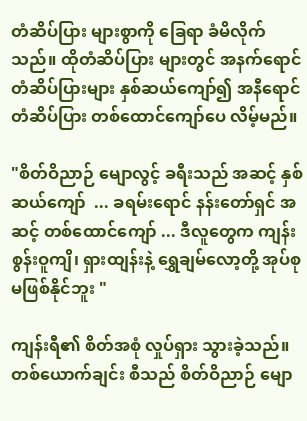တံဆိပ်ပြား များစွာကို ခြေရာ ခံမိလိုက်သည်။ ထိုတံဆိပ်ပြား များတွင် အနက်ရောင် တံဆိပ်ပြားများ နှစ်ဆယ်ကျော်၍ အနီရောင် တံဆိပ်ပြား တစ်ထောင်ကျော်ပေ လိမ့်မည်။

"စိတ်ဝိညာဉ် မျောလွင့် ခရီးသည် အဆင့် နှစ်ဆယ်ကျော်  ... ခရမ်းရောင် နန်းတော်ရှင် အဆင့် တစ်ထောင်ကျော် ... ဒီလူတွေက ကျန်းစွန်းဝူကျိ၊ ရှားထျန်းနဲ့ ရွှေချမ်လော့တို့ အုပ်စု မဖြစ်နိုင်ဘူး "

ကျန်းရီ၏ စိတ်အစုံ လှုပ်ရှား သွားခဲ့သည်။ တစ်ယောက်ချင်း စီသည် စိတ်ဝိညာဉ် မျော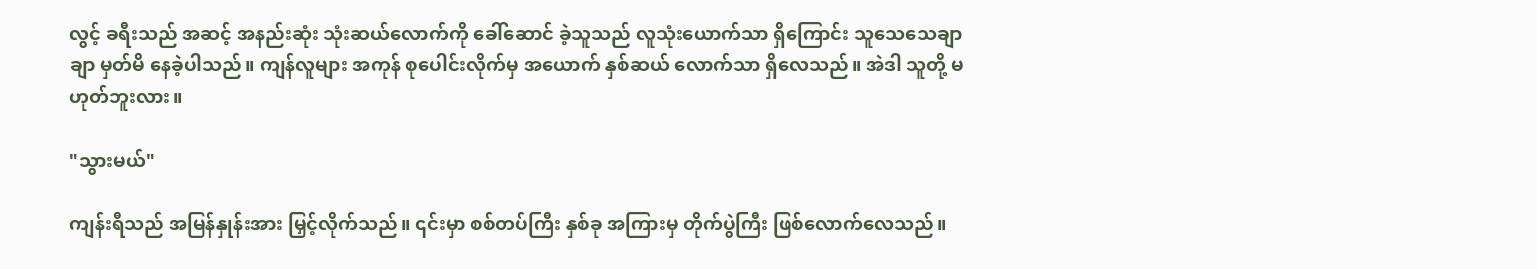လွင့် ခရီးသည် အဆင့် အနည်းဆုံး သုံးဆယ်လောက်ကို ခေါ်ဆောင် ခဲ့သူသည် လူသုံးယောက်သာ ရှိကြောင်း သူသေသေချာချာ မှတ်မိ နေခဲ့ပါသည်။ ကျန်လူများ အကုန် စုပေါင်းလိုက်မှ အယောက် နှစ်ဆယ် လောက်သာ ရှိလေသည်။ အဲဒါ သူတို့ မဟုတ်ဘူးလား။

"သွားမယ်"

ကျန်းရီသည် အမြန်နှုန်းအား မြှင့်လိုက်သည်။ ၎င်းမှာ စစ်တပ်ကြီး နှစ်ခု အကြားမှ တိုက်ပွဲကြီး ဖြစ်လောက်လေသည်။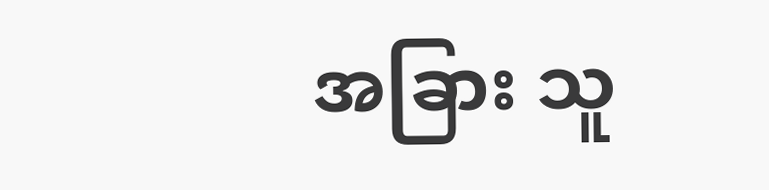အခြား သူ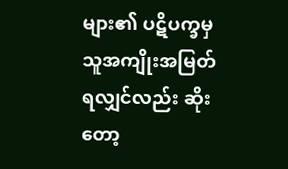များ၏ ပဋိပက္ခမှ သူအကျိုးအမြတ် ရလျှင်လည်း ဆိုးတော့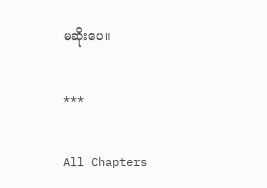မဆိုးပေ။

***

All Chapters